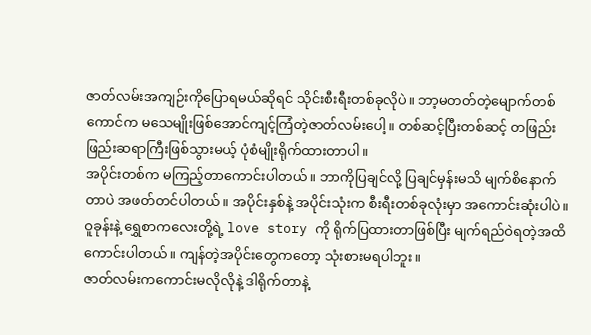ဇာတ်လမ်းအကျဉ်းကိုပြောရမယ်ဆိုရင် သိုင်းစီးရီးတစ်ခုလိုပဲ။ ဘာ့မတတ်တဲ့မျောက်တစ်ကောင်က မသေမျိုးဖြစ်အောင်ကျင့်ကြံတဲ့ဇာတ်လမ်းပေါ့။ တစ်ဆင့်ပြီးတစ်ဆင့် တဖြည်းဖြည်းဆရာကြီးဖြစ်သွားမယ့် ပုံစံမျိုးရိုက်ထားတာပါ။
အပိုင်းတစ်က မကြည့်တာကောင်းပါတယ်။ ဘာကိုပြချင်လို့ ပြချင်မှန်းမသိ မျက်စိနောက်တာပဲ အဖတ်တင်ပါတယ်။ အပိုင်းနှစ်နဲ့ အပိုင်းသုံးက စီးရီးတစ်ခုလုံးမှာ အကောင်းဆုံးပါပဲ။ ဝူခုန်းနဲ့ ရွှေစာကလေးတို့ရဲ့ love story ကို ရိုက်ပြထားတာဖြစ်ပြီး မျက်ရည်ဝဲရတဲ့အထိကောင်းပါတယ်။ ကျန်တဲ့အပိုင်းတွေကတော့ သုံးစားမရပါဘူး။
ဇာတ်လမ်းကကောင်းမလိုလိုနဲ့ ဒါရိုက်တာနဲ့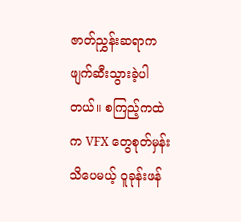ဇာတ်ညွှန်းဆရာက ဖျက်ဆီးသွားခဲ့ပါတယ်။ စကြည့်ကထဲက VFX တွေစုတ်မှန်းသိပေမယ့် ဝူခုန်းဖန်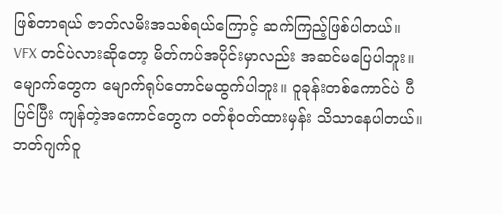ဖြစ်တာရယ် ဇာတ်လမိးအသစ်ရယ်ကြောင့် ဆက်ကြည့်ဖြစ်ပါတယ်။ VFX တင်ပဲလားဆိုတော့ မိတ်ကပ်အပိုင်းမှာလည်း အဆင်မပြေပါဘူး။ မျောက်တွေက မျောက်ရုပ်တောင်မထွက်ပါဘူး။ ဝူခုန်းတစ်ကောင်ပဲ ပီပြင်ပြီး ကျန်တဲ့အကောင်တွေက ဝတ်စုံဝတ်ထားမှန်း သိသာနေပါတယ်။ ဘတ်ဂျက်ဝူ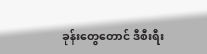ခုန်းတွေတောင် ဒီစီးရီး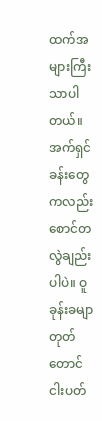ထက်အများကြီးသာပါတယ်။
အက်ရှင်ခန်းတွေကလည်း စောင်တလွဲချည်းပါပဲ။ ဝူခုန်းခမျာ တုတ်တောင်ငါးပတ်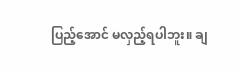ပြည့်အောင် မလှည့်ရပါဘူး။ ချ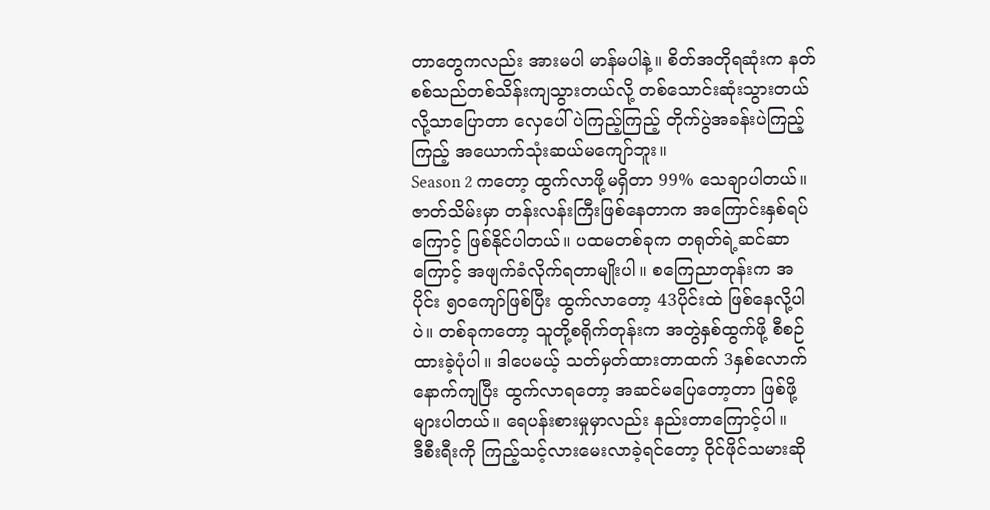တာတွေကလည်း အားမပါ မာန်မပါနဲ့။ စိတ်အတိုရဆုံးက နတ်စစ်သည်တစ်သိန်းကျသွားတယ်လို့ တစ်သောင်းဆုံးသွားတယ်လို့သာပြောတာ လှေပေါ်ပဲကြည့်ကြည့် တိုက်ပွဲအခန်းပဲကြည့်ကြည့် အယောက်သုံးဆယ်မကျော်ဘူး။
Season 2 ကတော့ ထွက်လာဖို့မရှိတာ 99% သေချာပါတယ်။ ဇာတ်သိမ်းမှာ တန်းလန်းကြီးဖြစ်နေတာက အကြောင်းနှစ်ရပ်ကြောင့် ဖြစ်နိုင်ပါတယ်။ ပထမတစ်ခုက တရုတ်ရဲ့ဆင်ဆာကြောင့် အဖျက်ခံလိုက်ရတာမျိုးပါ။ စကြေညာတုန်းက အပိုင်း ၅၀ကျော်ဖြစ်ပြီး ထွက်လာတော့ 43ပိုင်းထဲ ဖြစ်နေလို့ပါပဲ။ တစ်ခုကတော့ သူတို့စရိုက်တုန်းက အတွဲနှစ်ထွက်ဖို့ စီစဉ်ထားခဲ့ပုံပါ။ ဒါပေမယ့် သတ်မှတ်ထားတာထက် 3နှစ်လောက်နောက်ကျပြီး ထွက်လာရတော့ အဆင်မပြေတော့တာ ဖြစ်ဖို့များပါတယ်။ ရေပန်းစားမှုမှာလည်း နည်းတာကြောင့်ပါ။
ဒီစီးရီးကို ကြည့်သင့်လားမေးလာခဲ့ရင်တော့ ဝိုင်ဖိုင်သမားဆို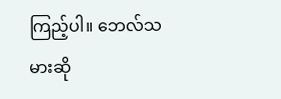ကြည့်ပါ။ ဘေလ်သမားဆို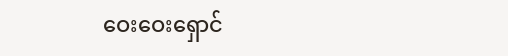ဝေးဝေးရှောင်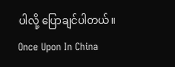ပါလို့ ပြောချင်ပါတယ်။
Once Upon In China